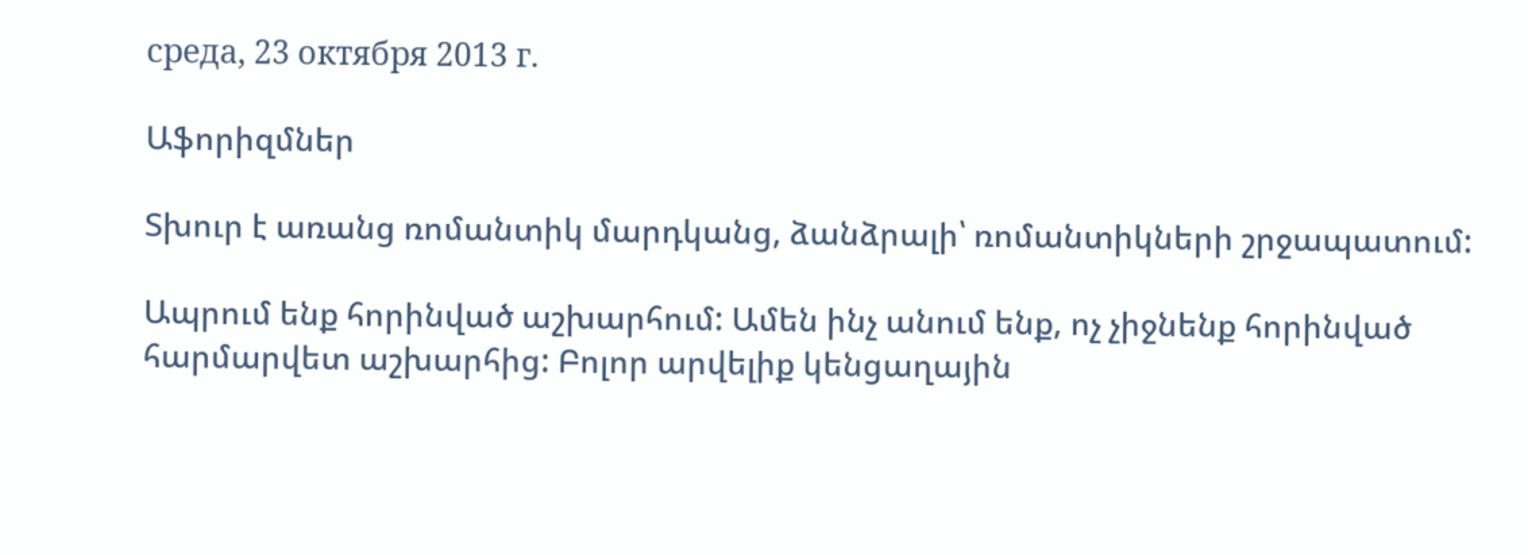среда, 23 октября 2013 г.

Աֆորիզմներ

Տխուր է առանց ռոմանտիկ մարդկանց, ձանձրալի՝ ռոմանտիկների շրջապատում:

Ապրում ենք հորինված աշխարհում: Ամեն ինչ անում ենք, ոչ չիջնենք հորինված հարմարվետ աշխարհից: Բոլոր արվելիք կենցաղային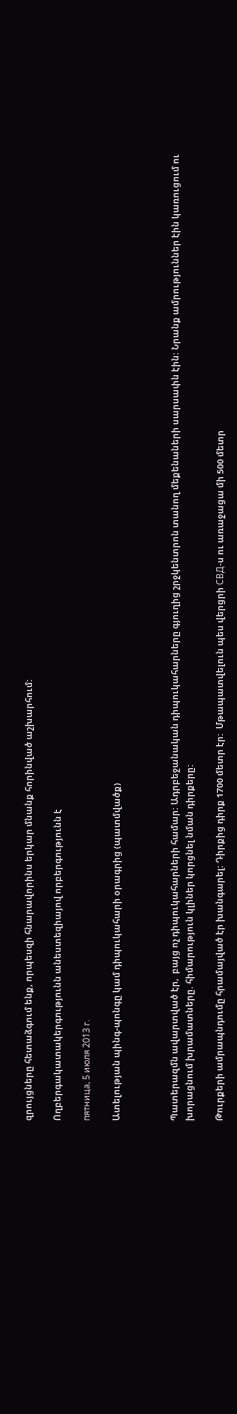զրույցները հետաձգում ենք, որպեսզի հնարավորինս երկար մնանք հորինված աշխարհում:

Ողբերգակատակերգությունն անեստեզիայով որբերգությունն է

пятница, 5 июля 2013 г.

Ատելության պինգ-պոնգը կամ դիպուկահարի օրագրից (պատմվածք)



Պատերազմն ավարտված էր,  բայց ոչ դիպուկահարների համար: Ադրբեջանական դիպուկահարները գյուղից շրջկենտրոն տանող մեքենաների սարսափն էին: Նրանք ամրություններ էին կառուցում ու խորացնում խրամատները. հիմարություն կլիներ կորցնել նման դիրքերը:

Թուրքերի ամրապնդումը հրամայված էր խանգարել: Դիրքից դիրք 1700 մետր էր:  Մթապատվելուն պես վերցրի СВД-ս ու առաջացա մի 500 մետր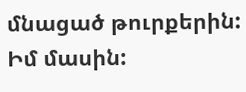մնացած թուրքերին:
Իմ մասին: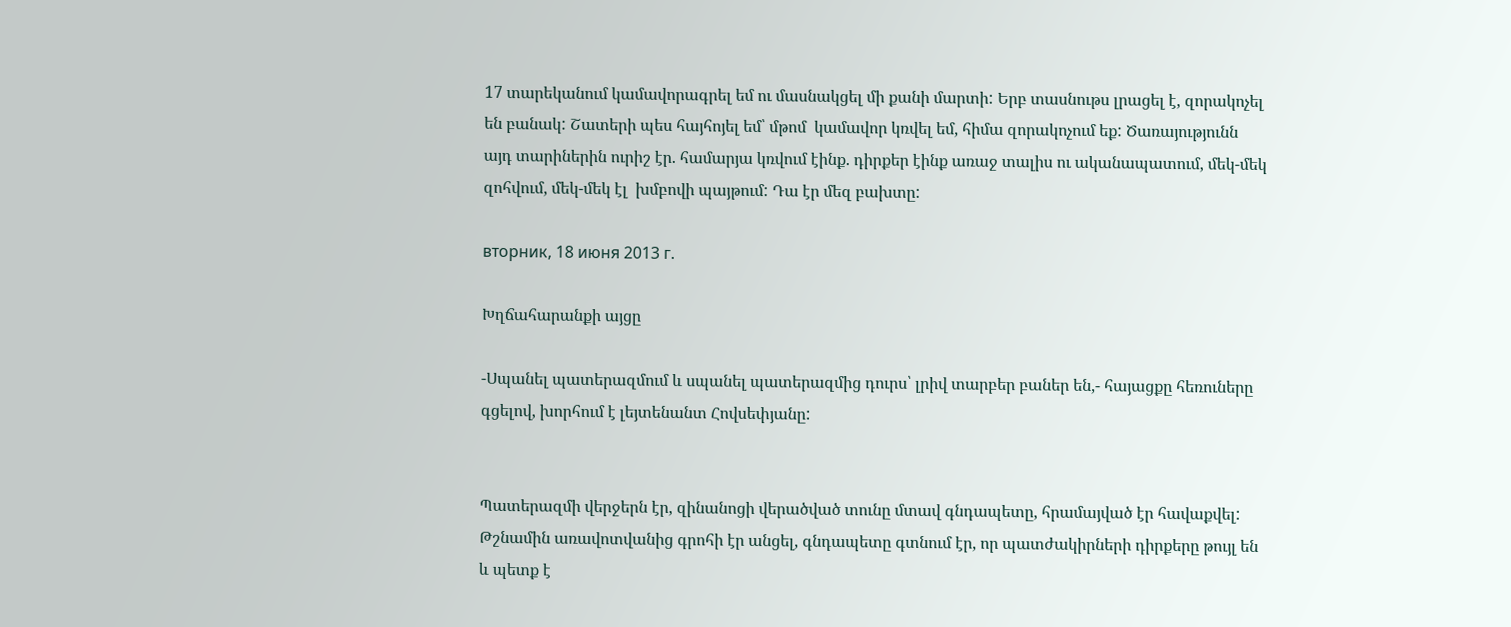17 տարեկանում կամավորագրել եմ ու մասնակցել մի քանի մարտի: Երբ տասնութս լրացել է, զորակոչել են բանակ: Շատերի պես հայհոյել եմ՝ մթոմ  կամավոր կռվել եմ, հիմա զորակոչում եք: Ծառայությունն այդ տարիներին ուրիշ էր. համարյա կռվում էինք. դիրքեր էինք առաջ տալիս ու ականապատում, մեկ-մեկ զոհվում, մեկ-մեկ էլ  խմբովի պայթում: Դա էր մեզ բախտը:

вторник, 18 июня 2013 г.

Խղճահարանքի այցը

-Սպանել պատերազմում և սպանել պատերազմից դուրս՝ լրիվ տարբեր բաներ են,- հայացքը հեռուները գցելով, խորհում է լեյտենանտ Հովսեփյանը:


Պատերազմի վերջերն էր, զինանոցի վերածված տունը մտավ գնդապետը, հրամայված էր հավաքվել: Թշնամին առավոտվանից գրոհի էր անցել, գնդապետը գտնում էր, որ պատժակիրների դիրքերը թույլ են և պետք է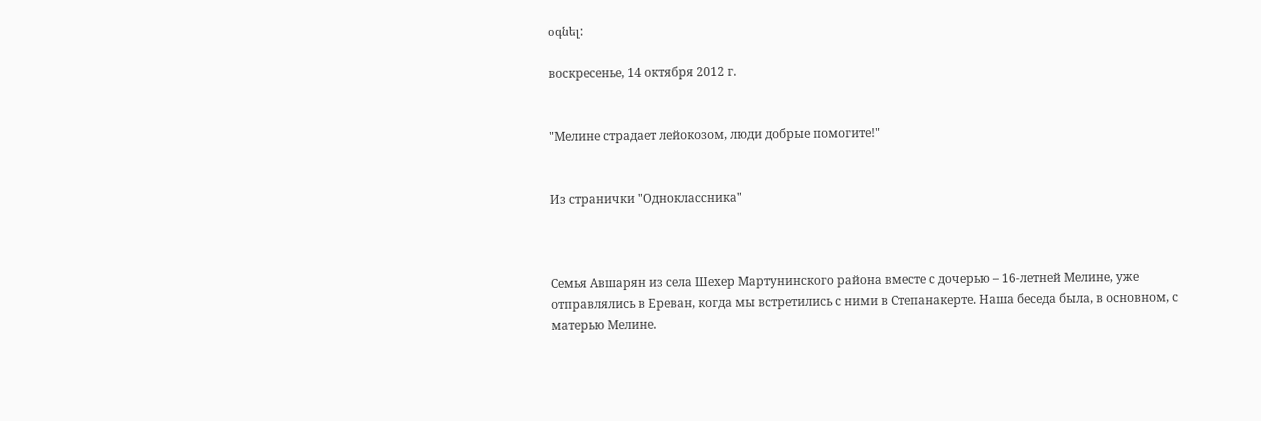օգնել:

воскресенье, 14 октября 2012 г.


"Мелине страдает лейокозом, люди добрые помогите!"


Из странички "Одноклассника"



Семья Авшарян из села Шехер Мартунинского района вместе с дочерью – 16-летней Мелине, уже отправлялись в Ереван, когда мы встретились с ними в Степанакерте. Наша беседа была, в основном, с матерью Мелине.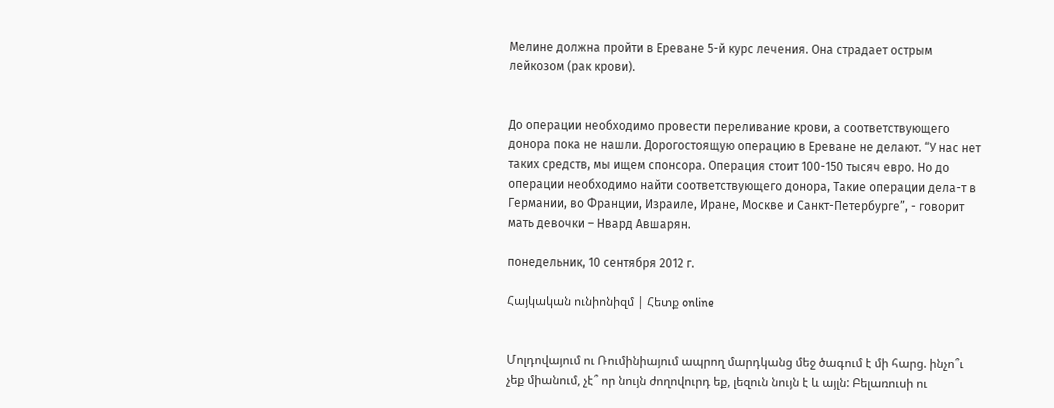Мелине должна пройти в Ереване 5-й курс лечения. Она страдает острым лейкозом (рак крови).


До операции необходимо провести переливание крови, а соответствующего донора пока не нашли. Дорогостоящую операцию в Ереване не делают. “У нас нет таких средств, мы ищем спонсора. Операция стоит 100-150 тысяч евро. Но до операции необходимо найти соответствующего донора, Такие операции дела-т в Германии, во Франции, Израиле, Иране, Москве и Санкт-Петербурге”, - говорит мать девочки – Нвард Авшарян.

понедельник, 10 сентября 2012 г.

Հայկական ունիոնիզմ | Հետք online


Մոլդովայում ու Ռումինիայում ապրող մարդկանց մեջ ծագում է մի հարց. ինչո՞ւ չեք միանում, չէ՞ որ նույն ժողովուրդ եք, լեզուն նույն է և այլն: Բելառուսի ու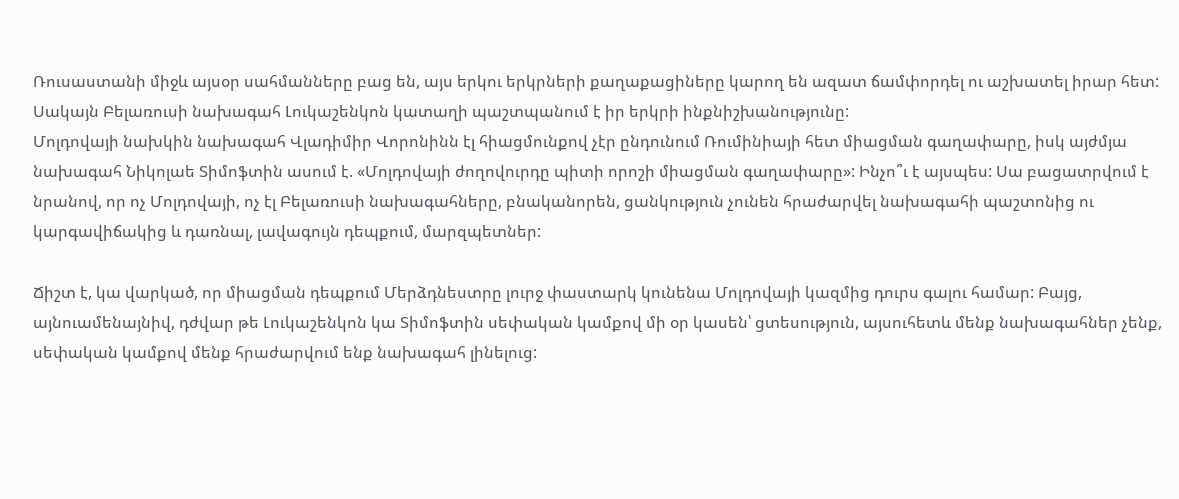Ռուսաստանի միջև այսօր սահմանները բաց են, այս երկու երկրների քաղաքացիները կարող են ազատ ճամփորդել ու աշխատել իրար հետ: Սակայն Բելառուսի նախագահ Լուկաշենկոն կատաղի պաշտպանում է իր երկրի ինքնիշխանությունը:
Մոլդովայի նախկին նախագահ Վլադիմիր Վորոնինն էլ հիացմունքով չէր ընդունում Ռումինիայի հետ միացման գաղափարը, իսկ այժմյա նախագահ Նիկոլաե Տիմոֆտին ասում է. «Մոլդովայի ժողովուրդը պիտի որոշի միացման գաղափարը»: Ինչո՞ւ է այսպես: Սա բացատրվում է նրանով, որ ոչ Մոլդովայի, ոչ էլ Բելառուսի նախագահները, բնականորեն, ցանկություն չունեն հրաժարվել նախագահի պաշտոնից ու կարգավիճակից և դառնալ, լավագույն դեպքում, մարզպետներ:

Ճիշտ է, կա վարկած, որ միացման դեպքում Մերձդնեստրը լուրջ փաստարկ կունենա Մոլդովայի կազմից դուրս գալու համար: Բայց, այնուամենայնիվ, դժվար թե Լուկաշենկոն կա Տիմոֆտին սեփական կամքով մի օր կասեն՝ ցտեսություն, այսուհետև մենք նախագահներ չենք, սեփական կամքով մենք հրաժարվում ենք նախագահ լինելուց: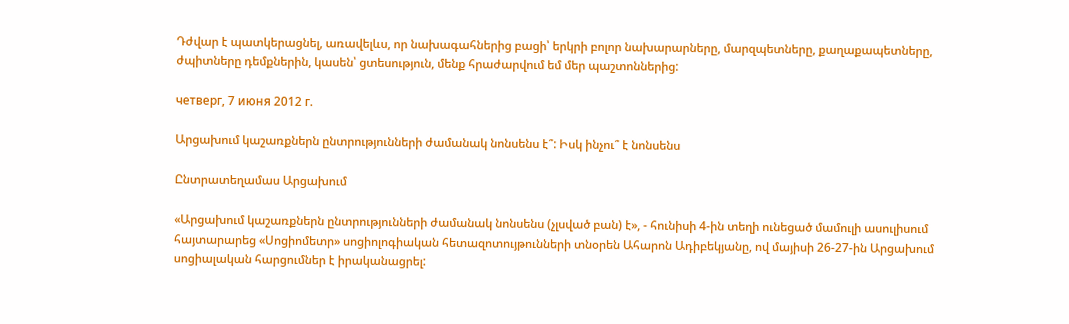Դժվար է պատկերացնել, առավելևս, որ նախագահներից բացի՝ երկրի բոլոր նախարարները, մարզպետները, քաղաքապետները, ժպիտները դեմքներին, կասեն՝ ցտեսություն, մենք հրաժարվում եմ մեր պաշտոններից:

четверг, 7 июня 2012 г.

Արցախում կաշառքներն ընտրությունների ժամանակ նոնսենս է՞: Իսկ ինչու՞ է նոնսենս

Ընտրատեղամաս Արցախում

«Արցախում կաշառքներն ընտրությունների ժամանակ նոնսենս (չլսված բան) է», - հունիսի 4-ին տեղի ունեցած մամուլի ասուլիսում հայտարարեց «Սոցիոմետր» սոցիոլոգիական հետազոտույթունների տնօրեն Ահարոն Ադիբեկյանը, ով մայիսի 26-27-ին Արցախում սոցիալական հարցումներ է իրականացրել: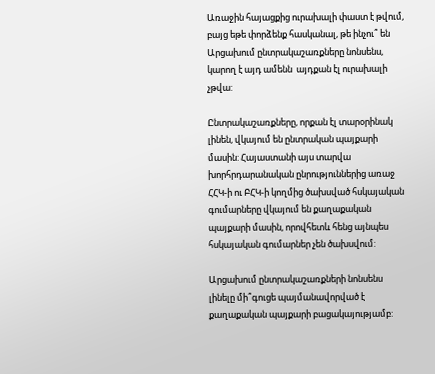Առաջին հայացքից ուրախալի փաստ է թվում, բայց եթե փորձենք հասկանալ, թե ինչու՞ են Արցախում ընտրակաշառքները նոնսենս, կարող է այդ ամենն  այդքան էլ ուրախալի չթվա:

Ընտրակաշառքները, որքան էլ տարօրինակ լինեն, վկայում են ընտրական պայքարի մասին: Հայաստանի այս տարվա խորհրդարանական ընրություններից առաջ ՀՀԿ-ի ու ԲՀԿ-ի կողմից ծախսված հսկայական գումարները վկայում են քաղաքական պայքարի մասին, որովհետև հենց այնպես հսկայական գումարներ չեն ծախսվում:

Արցախում ընտրակաշառքների նոնսենս լինելը մի՞գուցե պայմանավորված է քաղաքական պայքարի բացակայությամբ: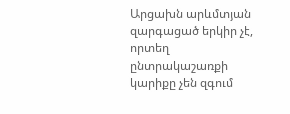Արցախն արևմտյան զարգացած երկիր չէ, որտեղ ընտրակաշառքի կարիքը չեն զգում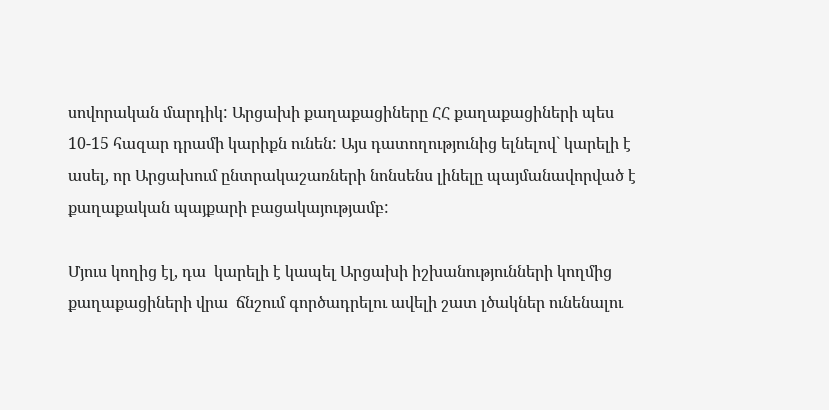սովորական մարդիկ: Արցախի քաղաքացիները ՀՀ քաղաքացիների պես 10-15 հազար դրամի կարիքն ունեն: Այս դատողությունից ելնելով` կարելի է ասել, որ Արցախում ընտրակաշառների նոնսենս լինելը պայմանավորված է քաղաքական պայքարի բացակայությամբ:

Մյուս կողից էլ, դա  կարելի է կապել Արցախի իշխանությունների կողմից քաղաքացիների վրա  ճնշում գործադրելու ավելի շատ լծակներ ունենալու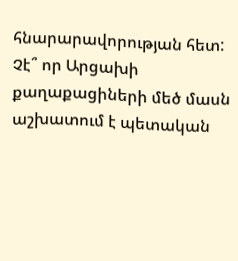հնարարավորության հետ:  Չէ՞ որ Արցախի քաղաքացիների մեծ մասն աշխատում է պետական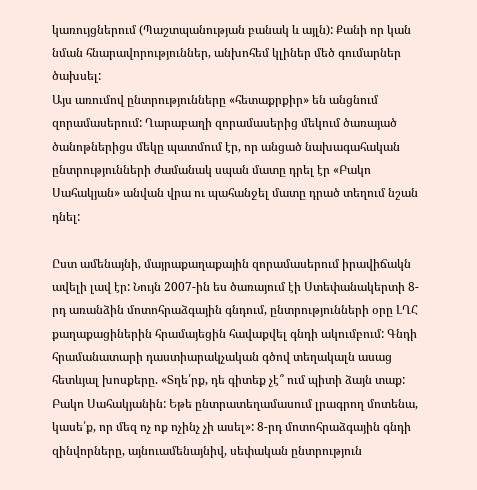կառույցներում (Պաշտպանության բանակ և այլն): Քանի որ կան նման հնարավորություններ, անխոհեմ կլիներ մեծ գումարներ ծախսել:
Այս առումով ընտրությունները «հետաքրքիր» են անցնում   զորամասերում: Ղարաբաղի զորամասերից մեկում ծառայած ծանոթներիցս մեկը պատմում էր, որ անցած նախագահական ընտրությունների ժամանակ սպան մատը դրել էր «Բակո Սահակյան» անվան վրա ու պահանջել մատը դրած տեղում նշան դնել:

Ըստ ամենայնի, մայրաքաղաքային զորամասերում իրավիճակն ավելի լավ էր: Նույն 2007-ին ես ծառայում էի Ստեփանակերտի 8-րդ առանձին մոտոհրաձգային գնդում, ընտրությունների օրը ԼՂՀ քաղաքացիներին հրամայեցին հավաքվել գնդի ակումբում: Գնդի հրամանատարի դաստիարակչական գծով տեղակալն ասաց հետևյալ խոսքերը. «Տղե՛րք, դե գիտեք չէ՞ ում պիտի ձայն տաք: Բակո Սահակյանին: Եթե ընտրատեղամասում լրագրող մոտենա, կասե՛ք, որ մեզ ոչ ոք ոչինչ չի ասել»: 8-րդ մոտոհրաձգային գնդի զինվորները, այնուամենայնիվ, սեփական ընտրություն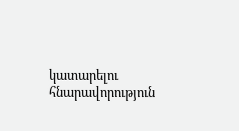կատարելու հնարավորություն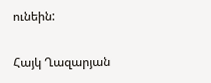ունեին:

Հայկ Ղազարյան